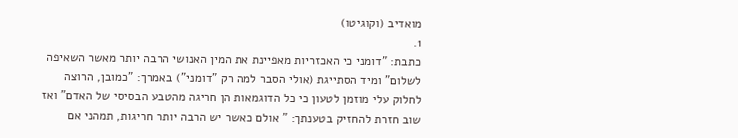מואדיב (וקוגיטו)
1.
כתבת: "דומני כי האכזריות מאפיינת את המין האנושי הרבה יותר מאשר השאיפה לשלום" ומיד הסתייגת (אולי הסבר למה רק "דומני") באמרך: "כמובן, הרוצה לחלוק עלי מוזמן לטעון כי כל הדוגמאות הן חריגה מהטבע הבסיסי של האדם" ואז שוב חזרת להחזיק בטענתך: " אולם כאשר יש הרבה יותר חריגות, תמהני אם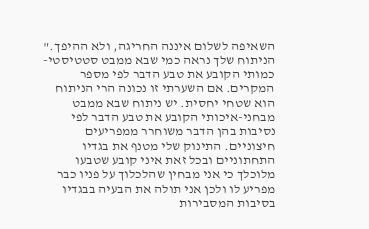השאיפה לשלום איננה החריגה, ולא ההיפך."
הניתוח שלך נראה כמי שבא ממבט סטטיסטי-כמותי הקובע את טבע הדבר לפי מספר המקרים. אם השערתי זו נכונה הרי הניתוח הוא שטחי יחסית. יש ניתוח שבא ממבט מבחני-איכותי הקובע את טבע הדבר לפי נסיבות בהן הדבר משוחרר ממפריעים חיצוניים. התינוק שלי מטנף את בגדיו התחתוניים ובכל זאת איני קובע שטבעו מלוכלך כי אני מבחין שהלכלוך על פניו כבר מפריע לו ולכן אני תולה את הבעיה בבגדיו בסיבות המסבירות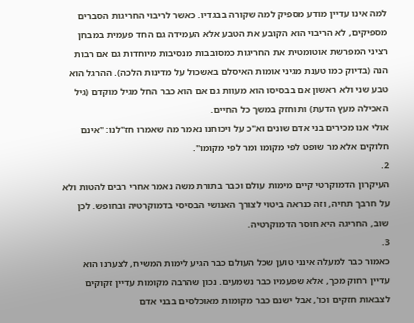למה אינו עדיין מודע מספיק למה שקורה בבגדיו. כאשר לריבוי החריגות הסברים מספיקים, לא הריבוי הוא הקובע את הטבע אלא העמידה גם החד פעמית במבחן רציני המפרשת אוטומטית את החריגות כמסובבות מנסיבות מיוחדות גם אם רבות הנה (בדיוק כמו טענת מגיני אומות האיסלם באשכול על מדינות הלכה). ההרגל הוא טבע שני ולא ראשון אם בבסיסו הוא מעוות גם אם הוא כבר החל מגיל מוקדם (גיל האכילה מעץ הדעת) ותוחזק במשך כל החיים.
אולי אנו מכירים בני אדם שונים וא"כ על ויכוחנו נאמר מה שאמרו חז"לנו: "אינם חלוקים אלא מר שופט לפי מקומו ומר לפי מקומו".
2.
העיקרון הדמוקרטי קיים מימות עולם וכבר בתורת משה נאמר אחרי רבים להטות ולא על חרבך תחיה, וזה כנראה ביטוי לצורך האנושי הבסיסי בדמוקרטיה ובחופש. לכן שוב, החריגה היא חוסר הדמוקרטיה.
3.
כאמור כבר למעלה אינני טוען שכל העולם כבר הגיע לימות המשיח, לצערנו הוא עדיין רחוק מכך, אלא שפעמיו כבר נשמעים. נכון שהרבה מקומות עדיין זקוקים לצבאות חזקים וכו', אבל ישנם כבר מקומות מאוכלסים בבני אדם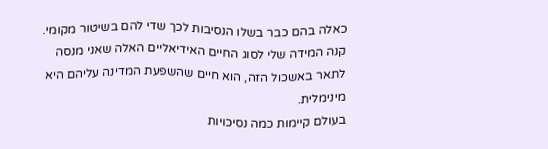כאלה בהם כבר בשלו הנסיבות לכך שדי להם בשיטור מקומי. קנה המידה שלי לסוג החיים האידיאליים האלה שאני מנסה לתאר באשכול הזה, הוא חיים שהשפעת המדינה עליהם היא מינימלית.
בעולם קיימות כמה נסיכויות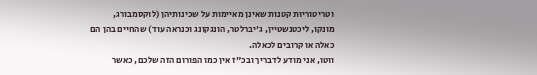וטריטוריות קטנות שאינן מאיימות על שכינותיהן (לוקסמבורג, מונקו, ליכטנשטיין, ג'יברלטר, הונגקונג וכנראה עוד) שהחיים בהן הם כאלה או קרובים לכאלה.
ווטו, אני מודע לדבריך ובכ"ז אין כמו הפורום הזה שלכם, כאשר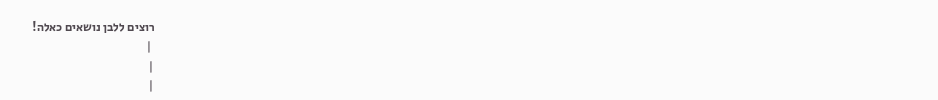רוצים ללבן נושאים כאלה!
 |
|
|